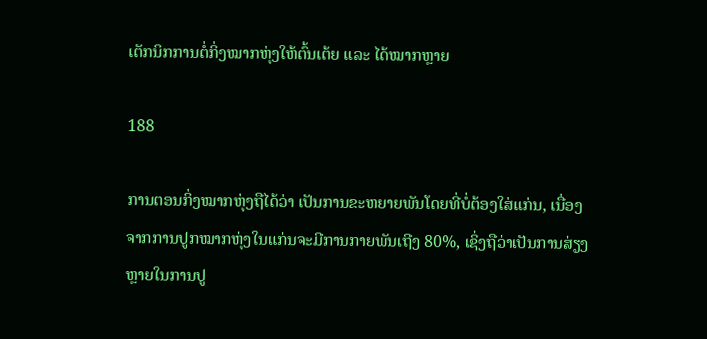ເຕັກນິກການຕໍ່ກິ່ງໝາກຫຸ່ງໃຫ້ຕົ້ນເຕ້ຍ ແລະ ໄດ້ໝາກຫຼາຍ

188

ການຕອນກິ່ງໝາກຫຸ່ງຖືໄດ້ວ່າ ເປັນການຂະຫຍາຍພັນໂດຍທີ່ບໍ່ຕ້ອງໃສ່ແກ່ນ, ເນື່ອງຈາກການປູກໝາກຫຸ່ງໃນແກ່ນຈະມີການກາຍພັນເຖີງ 80%, ເຊິ່ງຖືວ່າເປັນການສ່ຽງຫຼາຍໃນການປູ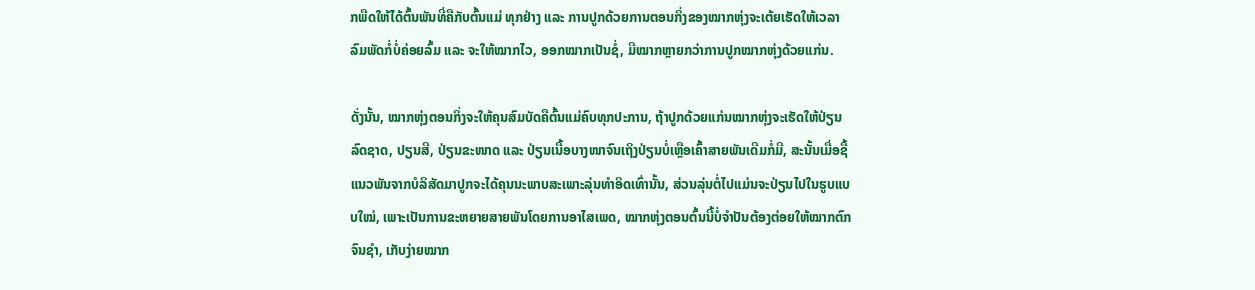ກພືດໃຫ້ໄດ້ຕົ້ນພັນທີ່ຄືກັບຕົ້ນແມ່ ທຸກຢ່າງ ແລະ ການປູກດ້ວຍການຕອນກິ່ງຂອງໝາກຫຸ່ງຈະເຕ້ຍເຮັດໃຫ້ເວລາລົມພັດກໍ່ບໍ່ຄ່ອຍລົ້ມ ແລະ ຈະໃຫ້ໝາກໄວ, ອອກໝາກເປັນຊໍ່, ມີໝາກຫຼາຍກວ່າການປູກໝາກຫຸ່ງດ້ວຍແກ່ນ.

ດັ່ງນັ້ນ, ໝາກຫຸ່ງຕອນກິ່ງຈະໃຫ້ຄຸນສົມບັດຄືຕົ້ນແມ່ຄົບທຸກປະການ, ຖ້າປູກດ້ວຍແກ່ນໝາກຫຸ່ງຈະເຮັດໃຫ້ປ່ຽນລົດຊາດ, ປຽນສີ, ປ່ຽນຂະໜາດ ແລະ ປ່ຽນເນື້ອບາງໜາຈົນເຖິງປ່ຽນບໍ່ເຫຼືອເຄົ້າສາຍພັນເດີມກໍ່ມີ, ສະນັ້ນເມື່ອຊື້ແນວພັນຈາກບໍລິສັດມາປູກຈະໄດ້ຄຸນນະພາບສະເພາະລຸ່ນທຳອິດເທົ່ານັ້ນ, ສ່ວນລຸ່ນຕໍ່ໄປແມ່ນຈະປ່ຽນໄປໃນຮູບແບບໃໝ່, ເພາະເປັນການຂະຫຍາຍສາຍພັນໂດຍການອາໄສເພດ, ໝາກຫຸ່ງຕອນຕົ້ນນີ້ບໍ່ຈຳປັນຕ້ອງຕ່ອຍໃຫ້ໝາກຕົກຈົນຊຳ, ເກັບງ່າຍໝາກ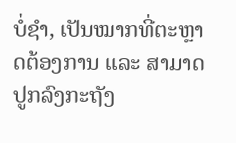ບໍ່ຊຳ, ເປັນໝາກທີ່ຕະຫຼາດຕ້ອງການ ແລະ ສາມາດປູກລົງກະຖັງ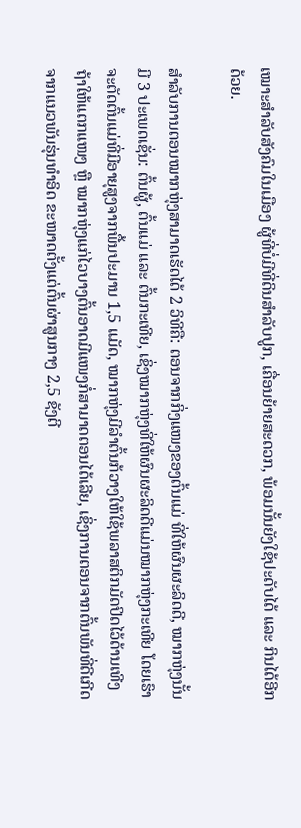ເໝາະສຳລັບສັງຄົມໃນເມືອງ ຜູ້ທີ່ບໍ່ມີທີ່ດິນສຳລັບປູກ, ເຄື່ອນຍ້າຍສະດວກ, ພ້ອມນັ້ນຍັງໃຊ້ປະດັບໄດ້ ແລະ ກິນໄດ້ອີກດ້ວຍ.

ສຳລັບການຕອນໝາກຫຸ່ງສາມາດເຮັດໄດ້ 2 ວິທີຄື: ຕອນຈາກກິ່ງແໜງຂອງຕົ້ນແມ່ ທີ່ໃຫ້ຜົນຜະລິດດີ, ໝາກຫຸ່ງນັ້ນມີ 3 ປະເພດເຊັ່ນ: ຕົ້ນຜູ້, ຕົ້ນແມ່ ແລະ ຕົ້ນກະເທີຍ, ເຊິ່ງໝາກຫຸ່ງທີ່ໃຫ້ຜົນຜະລິດດີແມ່ນໝາກຫຸ່ງກະເທີຍ ໂດຍເຮົາຈະຕັດຕົ້ນແມ່ທີ່ມີອາຍຸສູງຈາກພື້ນປະມານ 1,5 ແມັດ, ໝາກຫຸ່ງມີລຳຕົ້ນກ້ວາງໃຫ້ໃຊ້ພລາສຕິກມັດປິດໄວ້ດ້ານເທີງ ຖ້າໃຫ້ແຕກແໜງ ຫຼື ໝາກຫຸ່ງແກ່ໄວບາງຕົ້ນອາດມີແໜງກໍ່ສາມາດຕອນໄດ້ເລີຍ, ເຊິ່ງການຕອນຈາກຕົ້ນພັນທີ່ດີເກີດຈາກແນວພັນຮຸ່ນທຳອິດ ຂະໜາດຕັ້ງແຕ່ຕົ້ນຜ່າສູນກາງ 2,5 ຊັງຕີ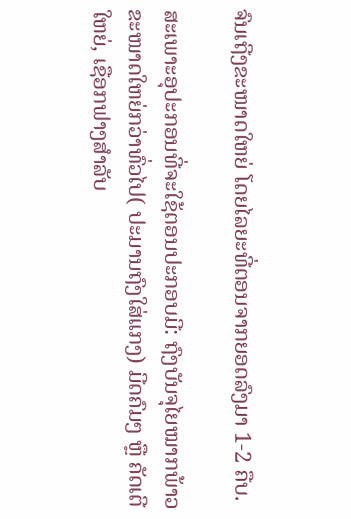ຈົນເຖີງຂະໜາດໃຫຍ່ ໂດຍໄລຍະທີ່ຕອນຈາກຍອດລົງມາ 1-2 ຄືບ.

ສະເພາະອຸປະກອນທີ່ຈະໃຊ້ຕອນປະກອບມີ: ຖົງບັນຈຸໄຍໝາກພ້າວຂະໜາດໃຫຍ່ກວ່າທົ່ວໄປ( ປະມານຖົງໃສ່ແກງ) ມີດຄົມໆ ຫຼື ຄັດເຕີໃຫຍ່, ເຊືອກຟາງສຳລັບ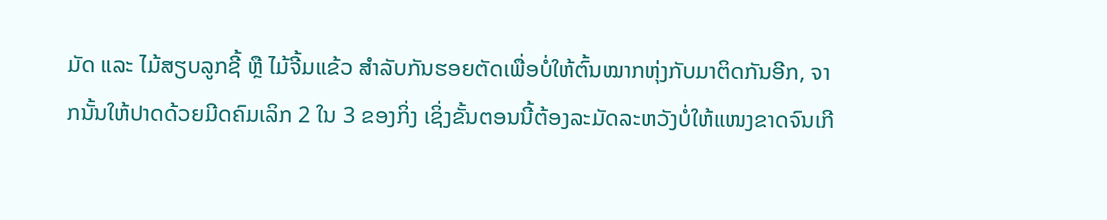ມັດ ແລະ ໄມ້ສຽບລູກຊີ້ ຫຼື ໄມ້ຈີ້ມແຂ້ວ ສຳລັບກັນຮອຍຕັດເພື່ອບໍ່ໃຫ້ຕົ້ນໝາກຫຸ່ງກັບມາຕິດກັນອີກ, ຈາກນັ້ນໃຫ້ປາດດ້ວຍມີດຄົມເລິກ 2 ໃນ 3 ຂອງກິ່ງ ເຊິ່ງຂັ້ນຕອນນີ້ຕ້ອງລະມັດລະຫວັງບໍ່ໃຫ້ແໜງຂາດຈົນເກີ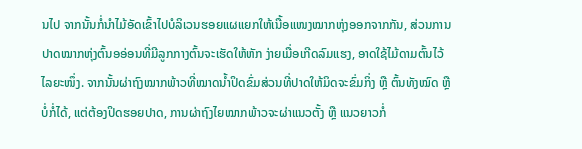ນໄປ ຈາກນັ້ນກໍ່ນຳໄມ້ອັດເຂົ້າໄປບໍລິເວນຮອຍແຜແຍກໃຫ້ເນື້ອແໜງໝາກຫຸ່ງອອກຈາກກັນ, ສ່ວນການປາດໝາກຫຸ່ງຕົ້ນອອ່ອນທີ່ມີລູກກາງຕົ້ນຈະເຮັດໃຫ້ຫັກ ງ່າຍເມື່ອເກີດລົມແຮງ, ອາດໃຊ້ໄມ້ດາມຕົ້ນໄວ້ໄລຍະໜຶ່ງ. ຈາກນັ້ນຜ່າຖົງໝາກພ້າວທີ່ໝາດນ້ຳປິດຂົ່ມສ່ວນທີ່ປາດໃຫ້ມິດຈະຂົ່ມກິ່ງ ຫຼື ຕົ້ນທັງໝົດ ຫຼື ບໍ່ກໍ່ໄດ້, ແຕ່ຕ້ອງປິດຮອຍປາດ, ການຜ່າຖົງໄຍໝາກພ້າວຈະຜ່າແນວຕັ້ງ ຫຼື ແນວຍາວກໍ່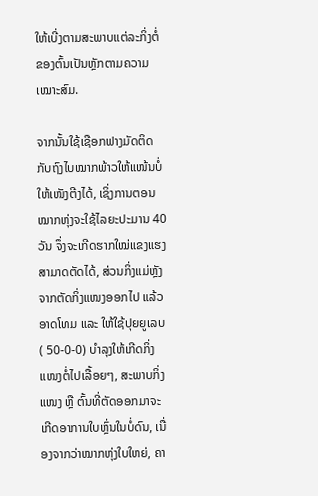ໃຫ້ເບີ່ງຕາມສະພາບແຕ່ລະກິ່ງຕໍ່ຂອງຕົ້ນເປັນຫຼັກຕາມຄວາມເໝາະສົມ.

ຈາກນັ້ນໃຊ້ເຊືອກຟາງມັດຕິດກັບຖົງໄບໝາກພ້າວໃຫ້ແໜ້ນບໍ່ໃຫ້ເໜັງຕີງໄດ້, ເຊິ່ງການຕອນໝາກຫຸ່ງຈະໃຊ້ໄລຍະປະມານ 40 ວັນ ຈຶ່ງຈະເກີດຮາກໃໝ່ແຂງແຮງ ສາມາດຕັດໄດ້, ສ່ວນກິ່ງແມ່ຫຼັງຈາກຕັດກິ່ງແໜງອອກໄປ ແລ້ວອາດໂທມ ແລະ ໃຫ້ໃຊ້ປຸຍຍູເລບ ( 50-0-0) ບໍາລຸງໃຫ້ເກີດກິ່ງແໜງຕໍ່ໄປເລື້ອຍໆ, ສະພາບກິ່ງແໜງ ຫຼື ຕົ້ນທີ່ຕັດອອກມາຈະເກີດອາການໃບຫຼົ່ນໃນບໍ່ດົນ, ເນື່ອງຈາກວ່າໝາກຫຸ່ງໃບໃຫຍ່, ຄາ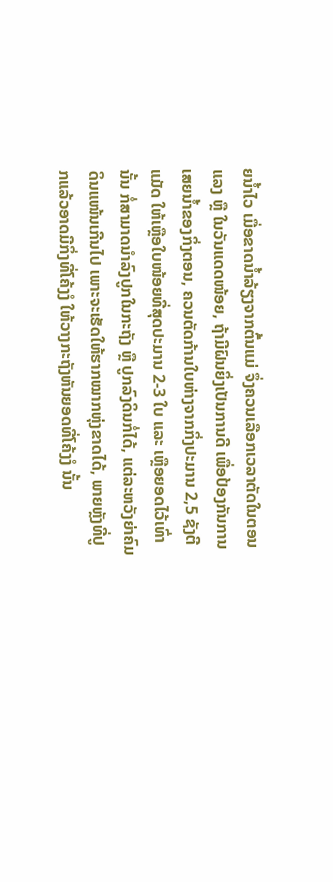ຍນ້ຳໄວ ເມື່ອຂາດນ້ຳລ້ຽງຈາກຕົ້ນແມ່ ຈຶ່ງຄວນເລືອກເວລາຕັດໃນຕອນແລງ ຫຼື ໃນວັນແດດໜ້ອຍ, ຖ້າມີຝົນຍິ່ງເປັນການດີ ເພື່ອປ້ອງກັນການເສຍນ້ຳຂອງກິ່ງຕອນ, ຄວນຕັດກ້ານໃບຫ່າງຈາກກິ່ງປະມານ 2,5 ຊັງຕີແມັດ ໃຫ້ເຫຼືອໃບໜ້ອຍທີ່ສຸດປະມານ 2-3 ໃບ ແລະ ເຫຼືອຍອດໄວ້ເທົ່ານັ້ນ ກໍ່ສາມາດນຳລົງປູກໃນກະຖັງ ຫຼື ປູກລົງດິນກໍ່ໄດ້, ແຕ່ລະຫວັງຍ່າຄົມດິນແໜ້ນເກີນໄປ ເພາະຈະເຮັດໃຫ້ຮາກໝາກຫຸ່ງຂາດໄດ້, ພາຍຫຼັງທີ່ປູກແລ້ວອາດມີກິ່ງທີ່ໂຄ້ງງໍ ໃຫ້ວາງກະຖັງຫັນຍອດທີ່ໂຄ້ງງໍ ນັ້ນ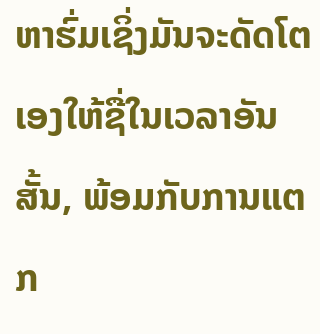ຫາຮົ່ມເຊິ່ງມັນຈະດັດໂຕເອງໃຫ້ຊື່ໃນເວລາອັນສັ້ນ, ພ້ອມກັບການແຕກ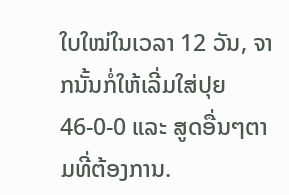ໃບໃໝ່ໃນເວລາ 12 ວັນ, ຈາກນັ້ນກໍ່ໃຫ້ເລີ່ມໃສ່ປຸຍ 46-0-0 ແລະ ສູດອື່ນໆຕາມທີ່ຕ້ອງການ.